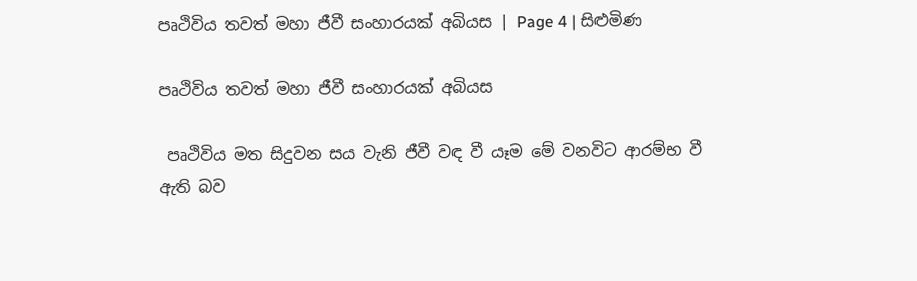පෘථිවිය තවත් මහා ජීවී සංහාරයක් අබියස | Page 4 | සිළුමිණ

පෘථිවිය තවත් මහා ජීවී සංහාරයක් අබියස

 පෘථිවිය මත සිදුවන සය වැනි ජීවී වඳ වී යෑම මේ වනවිට ආරම්භ වී ඇති බව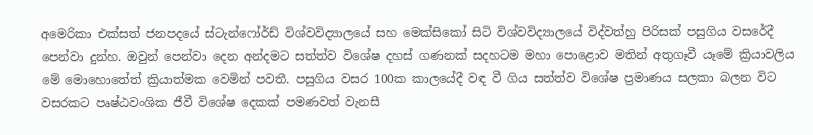අමෙරිකා එක්සත් ජනපදයේ ස්ටැන්ෆෝර්ඩ් විශ්වවිද්‍යාලයේ සහ මෙක්සිකෝ සිටි විශ්වවිද්‍යාලයේ විද්වත්හු පිරිසක් පසුගිය වසරේදී පෙන්වා දුන්හ. ඔවුන් පෙන්වා දෙන අන්දමට සත්ත්ව විශේෂ දහස් ගණනක් සදහටම මහා පොළොව මතින් අතුගෑවී යෑමේ ක්‍රියාවලිය මේ මොහොතේත් ක්‍රියාත්මක වෙමින් පවතී. පසුගිය වසර 100ක කාලයේදී වඳ වී ගිය සත්ත්ව විශේෂ ප්‍රමාණය සලකා බලන විට වසරකට පෘෂ්ඨවංශික ජීවී විශේෂ දෙකක් පමණවත් වැනසී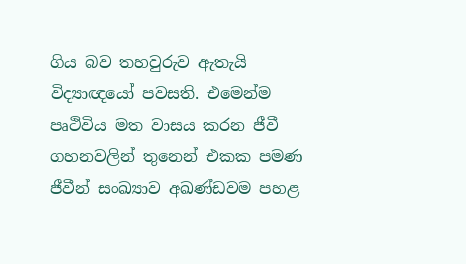ගිය බව තහවුරුව ඇතැයි විද්‍යාඥයෝ පවසති. එමෙන්ම පෘථිවිය මත වාසය කරන ජීවී ගහනවලින් තුනෙන් එකක පමණ ජීවීන් සංඛ්‍යාව අඛණ්ඩවම පහළ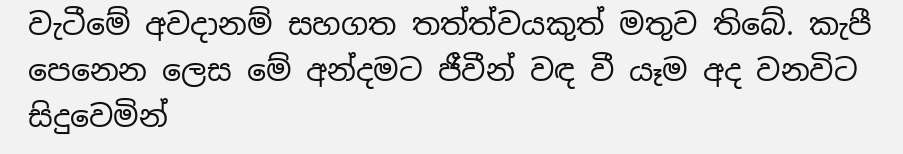වැටීමේ අවදානම් සහගත තත්ත්වයකුත් මතුව තිබේ. කැපී පෙනෙන ලෙස මේ අන්දමට ජීවීන් වඳ වී යෑම අද වනවිට සිදුවෙමින්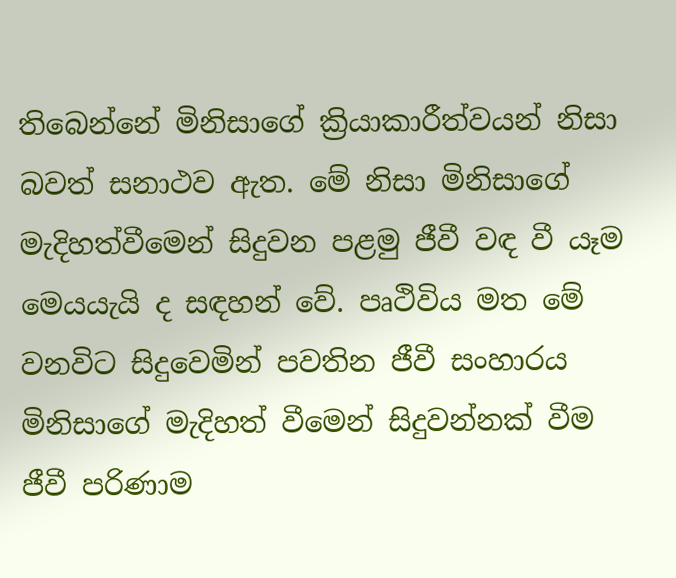තිබෙන්නේ මිනිසාගේ ක්‍රියාකාරීත්වයන් නිසා බවත් සනාථව ඇත. මේ නිසා මිනිසාගේ මැදිහත්වීමෙන් සිදුවන පළමු ජීවී වඳ වී යෑම මෙයයැයි ද සඳහන් වේ. පෘථිවිය මත මේ වනවිට සිදුවෙමින් පවතින ජීවී සංහාරය මිනිසාගේ මැදිහත් වීමෙන් සිදුවන්නක් වීම ජීවී පරිණාම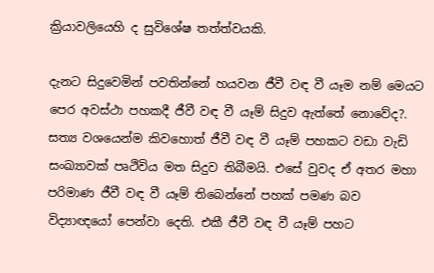ක්‍රියාවලියෙහි ද සුවිශේෂ තත්ත්වයකි.

දැනට සිදුවෙමින් පවතින්නේ හයවන ජීවී වඳ වී යෑම නම් මෙයට පෙර අවස්ථා පහකදී ජීවී වඳ වී යෑම් සිදුව ඇත්තේ නොවේද?. සත්‍ය වශයෙන්ම කිවහොත් ජීවී වඳ වී යෑම් පහකට වඩා වැඩි සංඛ්‍යාවක් පෘථිවිය මත සිදුව තිබීමයි. එසේ වුවද ඒ අතර මහා පරිමාණ ජීවී වඳ වී යෑම් තිබෙන්නේ පහක් පමණ බව විද්‍යාඥයෝ පෙන්වා දෙති. එකී ජීවී වඳ වී යෑම් පහට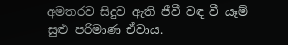අමතරව සිදුව ඇති ජීවී වඳ වී යෑම් සුළු පරිමාණ ඒවාය.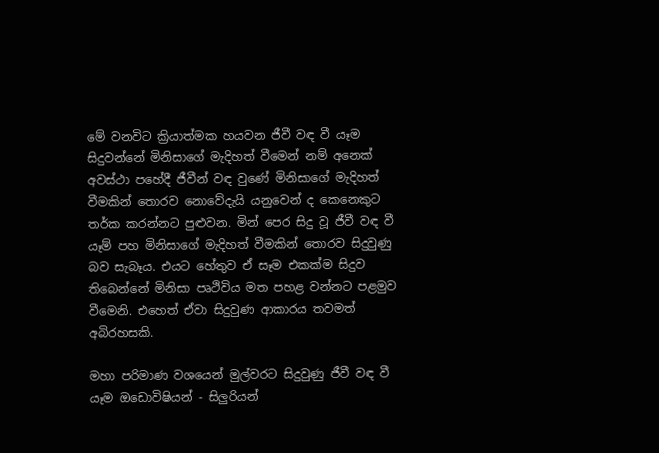මේ වනවිට ක්‍රියාත්මක හයවන ජීවී වඳ වී යෑම සිදුවන්නේ මිනිසාගේ මැදිහත් වීමෙන් නම් අනෙක් අවස්ථා පහේදී ජීවීන් වඳ වුණේ මිනිසාගේ මැදිහත් වීමකින් තොරව නොවේදැයි යනුවෙන් ද කෙනෙකුට තර්ක කරන්නට පුළුවන. මින් පෙර සිදු වූ ජීවී වඳ වී යෑම් පහ මිනිසාගේ මැදිහත් වීමකින් තොරව සිදුවුණු බව සැබෑය. එයට හේතුව ඒ සෑම එකක්ම සිදුව තිබෙන්නේ මිනිසා පෘථිවිය මත පහළ වන්නට පළමුව වීමෙනි. එහෙත් ඒවා සිදුවුණ ආකාරය තවමත් අබිරහසකි.

මහා පරිමාණ වශයෙන් මුල්වරට සිදුවුණු ජීවී වඳ වී යෑම ඔඩොවිෂියන් - සිලුරියන්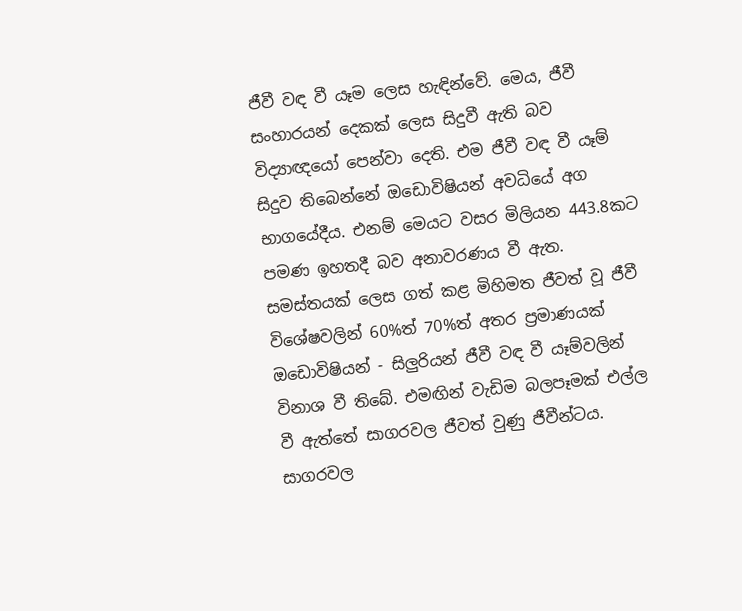ජීවී වඳ වී යෑම ලෙස හැඳින්වේ. මෙය, ජීවී සංහාරයන් දෙකක් ලෙස සිදුවී ඇති බව විද්‍යාඥයෝ පෙන්වා දෙති. එම ජීවී වඳ වී යෑම් සිදුව තිබෙන්නේ ඔඩොවිෂියන් අවධියේ අග භාගයේදීය. එනම් මෙයට වසර මිලියන 443.8කට පමණ ඉහතදී බව අනාවරණය වී ඇත. සමස්තයක් ලෙස ගත් කළ මිහිමත ජීවත් වූ ජීවී විශේෂවලින් 60%ත් 70%ත් අතර ප්‍රමාණයක් ඔඩොවිෂියන් - සිලුරියන් ජීවී වඳ වී යෑම්වලින් විනාශ වී තිබේ. එමඟින් වැඩිම බලපෑමක් එල්ල වී ඇත්තේ සාගරවල ජීවත් වුණු ජීවීන්ටය. සාගරවල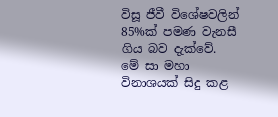විසූ ජීවී විශේෂවලින් 85%ක් පමණ වැනසී ගිය බව දැක්වේ. මේ සා මහා විනාශයක් සිදු කළ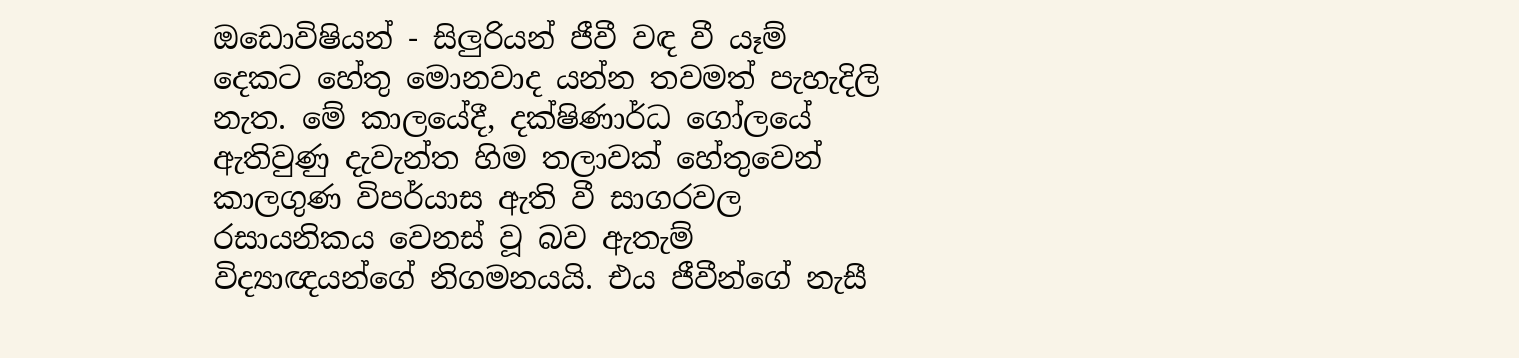ඔඩොවිෂියන් - සිලුරියන් ජීවී වඳ වී යෑම් දෙකට හේතු මොනවාද යන්න තවමත් පැහැදිලි නැත. මේ කාලයේදී, දක්ෂිණාර්ධ ගෝලයේ ඇතිවුණු දැවැන්ත හිම තලාවක් හේතුවෙන් කාලගුණ විපර්යාස ඇති වී සාගරවල රසායනිකය වෙනස් වූ බව ඇතැම් විද්‍යාඥයන්ගේ නිගමනයයි. එය ජීවීන්ගේ නැසී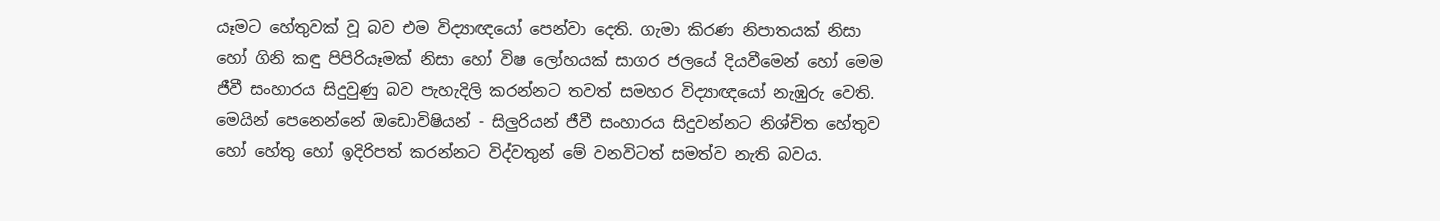යෑමට හේතුවක් වූ බව එම විද්‍යාඥයෝ පෙන්වා දෙති. ගැමා කිරණ නිපාතයක් නිසා හෝ ගිනි කඳු පිපිරියෑමක් නිසා හෝ විෂ ලෝහයක් සාගර ජලයේ දියවීමෙන් හෝ මෙම ජීවී සංහාරය සිදුවුණු බව පැහැදිලි කරන්නට තවත් සමහර විද්‍යාඥයෝ නැඹුරු වෙති. මෙයින් පෙනෙන්නේ ඔඩොවිෂියන් - සිලුරියන් ජීවී සංහාරය සිදුවන්නට නිශ්චිත හේතුව හෝ හේතු හෝ ඉදිරිපත් කරන්නට විද්වතුන් මේ වනවිටත් සමත්ව නැති බවය.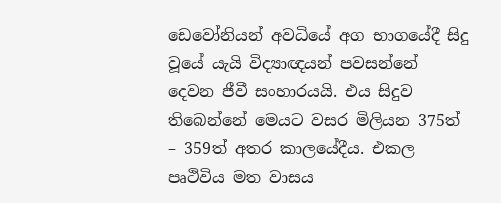ඩෙවෝනියන් අවධියේ අග භාගයේදී සිදු වූයේ යැයි විද්‍යාඥයන් පවසන්නේ දෙවන ජීවී සංහාරයයි. එය සිදුව තිබෙන්නේ මෙයට වසර මිලියන 375ත් – 359ත් අතර කාලයේදීය. එකල පෘථිවිය මත වාසය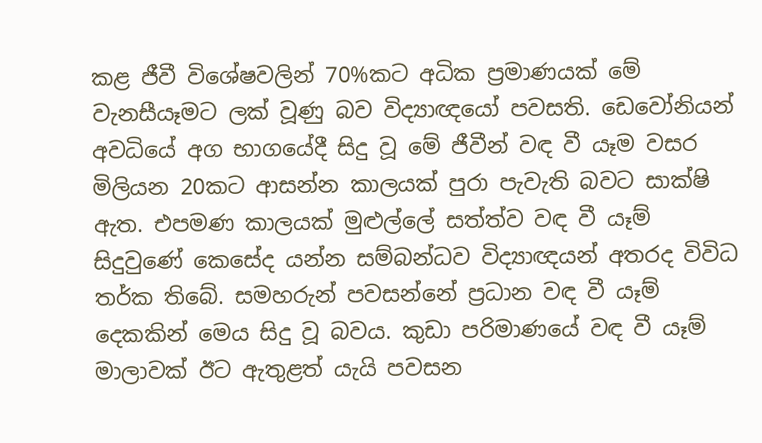කළ ජීවී විශේෂවලින් 70%කට අධික ප්‍රමාණයක් මේ වැනසීයෑමට ලක් වූණු බව විද්‍යාඥයෝ පවසති. ඩෙවෝනියන් අවධියේ අග භාගයේදී සිදු වූ මේ ජීවීන් වඳ වී යෑම වසර මිලියන 20කට ආසන්න කාලයක් පුරා පැවැති බවට සාක්ෂි ඇත. එපමණ කාලයක් මුළුල්ලේ සත්ත්ව වඳ වී යෑම් සිදුවුණේ කෙසේද යන්න සම්බන්ධව විද්‍යාඥයන් අතරද විවිධ තර්ක තිබේ. සමහරුන් පවසන්නේ ප්‍රධාන වඳ වී යෑම් දෙකකින් මෙය සිදු වූ බවය. කුඩා පරිමාණයේ වඳ වී යෑම් මාලාවක් ඊට ඇතුළත් යැයි පවසන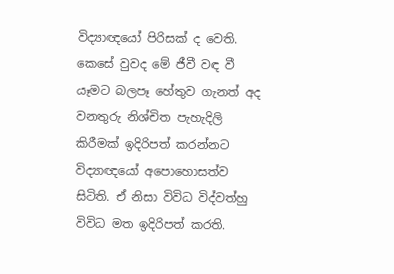විද්‍යාඥයෝ පිරිසක් ද වෙති. කෙසේ වුවද මේ ජීවී වඳ වී යෑමට බලපෑ හේතුව ගැනත් අද වනතුරු නිශ්චිත පැහැදිලි කිරීමක් ඉදිරිපත් කරන්නට විද්‍යාඥයෝ අපොහොසත්ව සිටිති. ඒ නිසා විවිධ විද්වත්හු විවිධ මත ඉදිරිපත් කරති.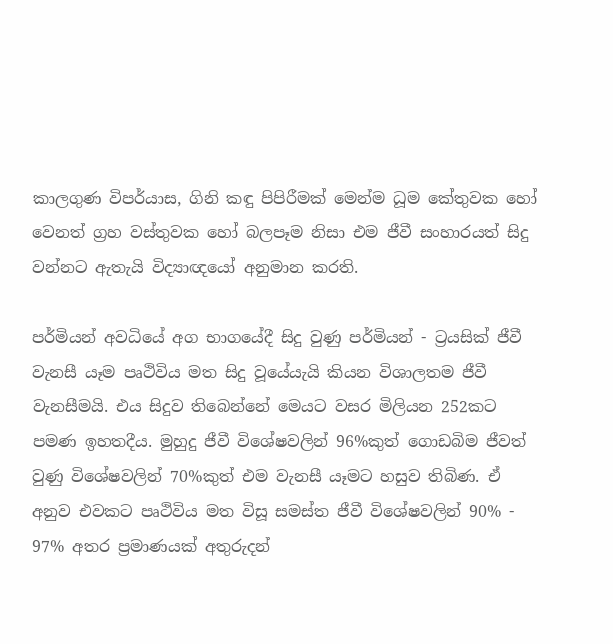කාලගුණ විපර්යාස, ගිනි කඳු පිපිරීමක් මෙන්ම ධූම කේතුවක හෝ වෙනත් ග්‍රහ වස්තුවක හෝ බලපෑම නිසා එම ජීවී සංහාරයත් සිදු වන්නට ඇතැයි විද්‍යාඥයෝ අනුමාන කරති.

පර්මියන් අවධියේ අග භාගයේදී සිදු වුණු පර්මියන් - ට්‍රයසික් ජීවී වැනසී යෑම පෘථිවිය මත සිදු වූයේයැයි කියන විශාලතම ජීවී වැනසීමයි. එය සිදුව තිබෙන්නේ මෙයට වසර මිලියන 252කට පමණ ඉහතදීය. මුහුදු ජීවී විශේෂවලින් 96%කුත් ගොඩබිම ජීවත් වුණු විශේෂවලින් 70%කුත් එම වැනසී යෑමට හසුව තිබිණ. ඒ අනුව එවකට පෘථිවිය මත විසූ සමස්ත ජීවී විශේෂවලින් 90% - 97% අතර ප්‍රමාණයක් අතුරුදන්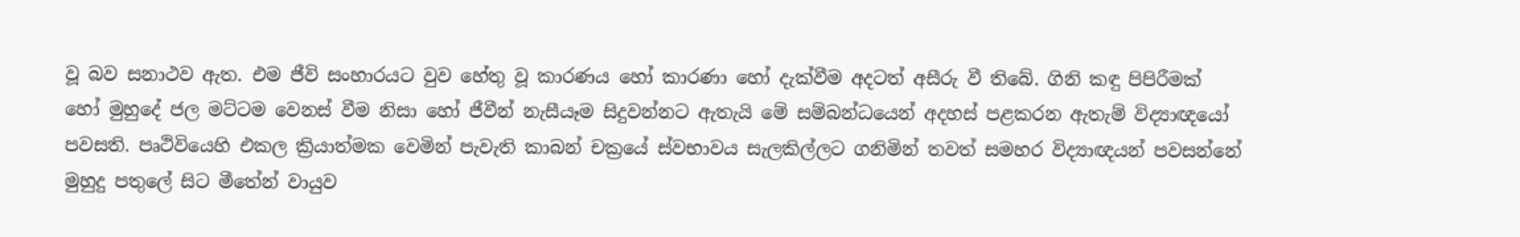වූ බව සනාථව ඇත. එම ජීවි සංහාරයට වුව හේතු වූ කාරණය හෝ කාරණා හෝ දැක්වීම අදටත් අසීරු වී තිබේ. ගිනි කඳු පිපිරීමක් හෝ මුහුදේ ජල මට්ටම වෙනස් වීම නිසා හෝ ජීවීන් නැසීයෑම සිදුවන්නට ඇතැයි මේ සම්බන්ධයෙන් අදහස් පළකරන ඇතැම් විද්‍යාඥයෝ පවසති. පෘථිවියෙහි එකල ක්‍රියාත්මක වෙමින් පැවැති කාබන් චක්‍රයේ ස්වභාවය සැලකිල්ලට ගනිමින් තවත් සමහර විද්‍යාඥයන් පවසන්නේ මුහුදු පතුලේ සිට මීතේන් වායුව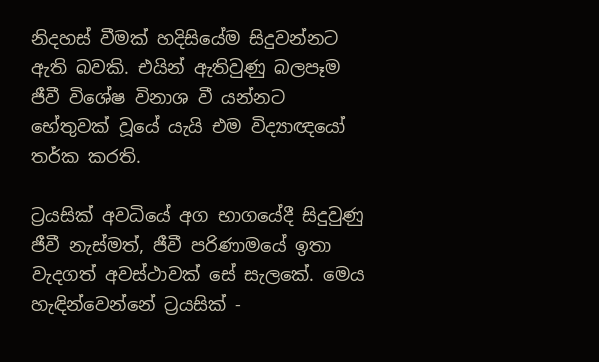නිදහස් වීමක් හදිසියේම සිදුවන්නට ඇති බවකි. එයින් ඇතිවුණු බලපෑම ජීවී විශේෂ විනාශ වී යන්නට භේතුවක් වූයේ යැයි එම විද්‍යාඥයෝ තර්ක කරති.

ට්‍රයසික් අවධියේ අග භාගයේදී සිදුවුණු ජීවී නැස්මත්, ජීවී පරිණාමයේ ඉතා වැදගත් අවස්ථාවක් සේ සැලකේ. මෙය හැඳින්වෙන්නේ ට්‍රයසික් -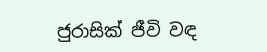ජුරාසික් ජීවි වඳ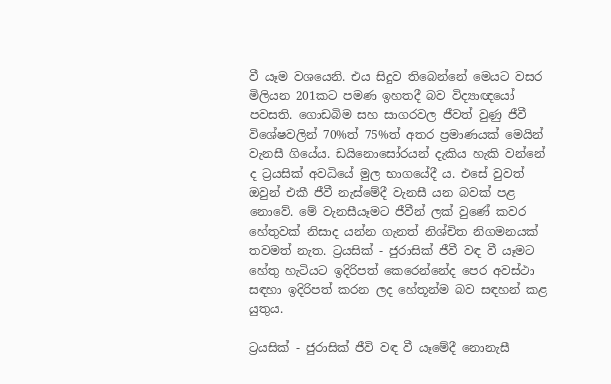වී යෑම වශයෙනි. එය සිදුව තිබෙන්නේ මෙයට වසර මිලියන 201කට පමණ ඉහතදී බව විද්‍යාඥයෝ පවසති. ගොඩබිම සහ සාගරවල ජීවත් වුණු ජීවී විශේෂවලින් 70%ත් 75%ත් අතර ප්‍රමාණයක් මෙයින් වැනසී ගියේය. ඩයිනොසෝරයන් දැකිය හැකි වන්නේ ද ට්‍රයසික් අවධියේ මුල භාගයේදී ය. එසේ වුවත් ඔවුන් එකී ජීවී නැස්මේදී වැනසී යන බවක් පළ නොවේ. මේ වැනසීයෑමට ජීවීන් ලක් වුණේ කවර හේතුවක් නිසාද යන්න ගැනත් නිශ්චිත නිගමනයක් තවමත් නැත. ට්‍රයසික් - ජුරාසික් ජීවී වඳ වී යෑමට හේතු හැටියට ඉදිරිපත් කෙරෙන්නේද පෙර අවස්ථා සඳහා ඉදිරිපත් කරන ලද හේතූන්ම බව සඳහන් කළ යුතුය.

ට්‍රයසික් - ජුරාසික් ජීවි වඳ වී යෑමේදී නොනැසී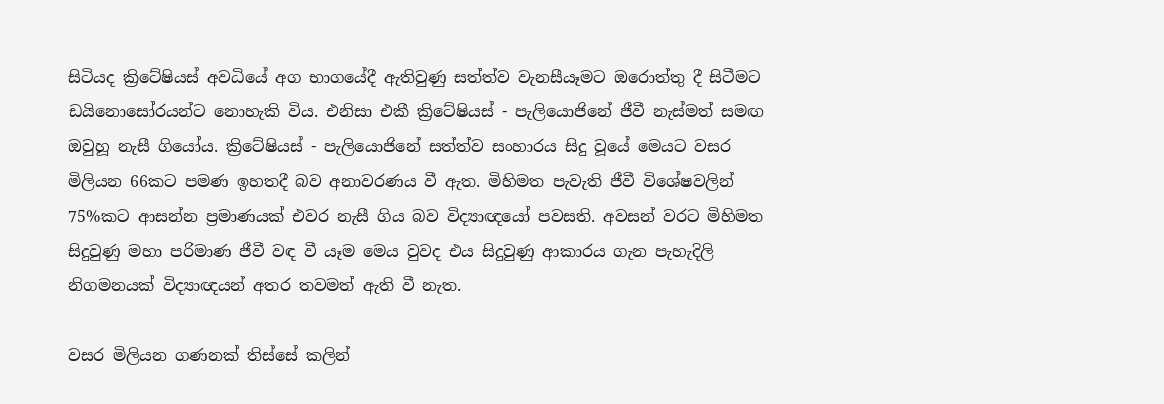සිටියද ක්‍රිටේෂියස් අවධියේ අග භාගයේදී ඇතිවුණු සත්ත්ව වැනසීයෑමට ඔරොත්තු දී සිටීමට ඩයිනොසෝරයන්ට නොහැකි විය. එනිසා එකී ක්‍රිටේෂියස් - පැලියොජිනේ ජීවී නැස්මත් සමඟ ඔවුහූ නැසී ගියෝය. ක්‍රිටේෂියස් - පැලියොජිනේ සත්ත්ව සංහාරය සිදු වූයේ මෙයට වසර මිලියන 66කට පමණ ඉහතදී බව අනාවරණය වී ඇත. මිහිමත පැවැති ජීවී විශේෂවලින් 75%කට ආසන්න ප්‍රමාණයක් එවර නැසී ගිය බව විද්‍යාඥයෝ පවසති. අවසන් වරට මිහිමත සිදුවුණු මහා පරිමාණ ජීවී වඳ වී යෑම මෙය වුවද එය සිදුවුණු ආකාරය ගැන පැහැදිලි නිගමනයක් විද්‍යාඥයන් අතර තවමත් ඇති වී නැත.

වසර මිලියන ගණනක් තිස්සේ කලින්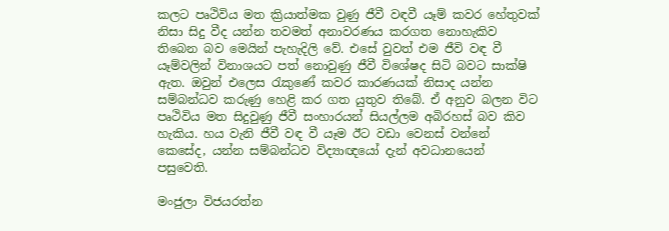කලට පෘථිවිය මත ක්‍රියාත්මක වුණු ජීවී වඳවී යෑම් කවර හේතුවක් නිසා සිදු වීද යන්න තවමත් අනාවරණය කරගත නොහැකිව තිබෙන බව මෙයින් පැහැදිලි වේ. එසේ වුවත් එම ජීවි වඳ වී යෑම්වලින් විනාශයට පත් නොවුණු ජීවී විශේෂද සිටි බවට සාක්ෂි ඇත. ඔවුන් එලෙස රැකුණේ කවර කාරණයක් නිසාද යන්න සම්බන්ධව කරුණු හෙළි කර ගත යුතුව තිබේ. ඒ අනුව බලන විට පෘථිවිය මත සිදුවුණු ජීවී සංහාරයන් සියල්ලම අබිරහස් බව කිව හැකිය. හය වැනි ජීවී වඳ වී යෑම ඊට වඩා වෙනස් වන්නේ කෙසේද, යන්න සම්බන්ධව විද්‍යාඥයෝ දැන් අවධානයෙන් පසුවෙති.

මංජුලා විජයරත්න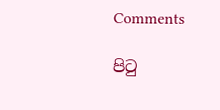Comments

පිටු